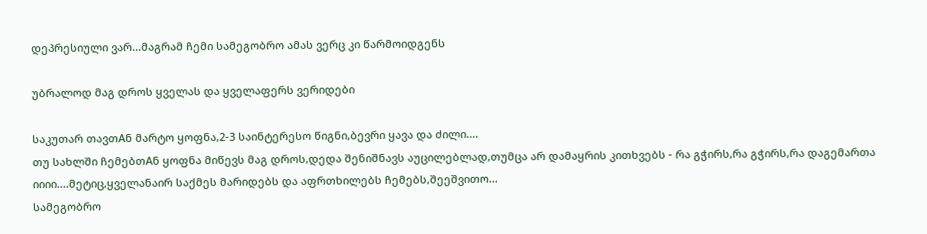დეპრესიული ვარ...მაგრამ ჩემი სამეგობრო ამას ვერც კი წარმოიდგენს

უბრალოდ მაგ დროს ყველას და ყველაფერს ვერიდები

საკუთარ თავთAნ მარტო ყოფნა,2-3 საინტერესო წიგნი,ბევრი ყავა და ძილი....
თუ სახლში ჩემებთAნ ყოფნა მიწევს მაგ დროს,დედა შენიშნავს აუცილებლად,თუმცა არ დამაყრის კითხვებს - რა გჭირს,რა გჭირს,რა დაგემართა იიიი....მეტიც,ყველანაირ საქმეს მარიდებს და აფრთხილებს ჩემებს,შეეშვითო...
სამეგობრო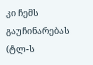კი ჩემს გაუჩინარებას (ტლ-ს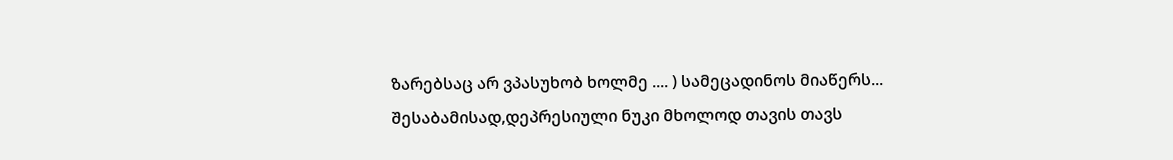ზარებსაც არ ვპასუხობ ხოლმე .... ) სამეცადინოს მიაწერს...
შესაბამისად,დეპრესიული ნუკი მხოლოდ თავის თავს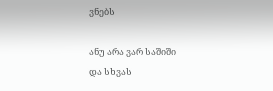ვნებს

ანუ არა ვარ საშიში
და სხვას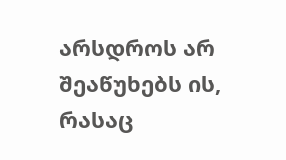არსდროს არ შეაწუხებს ის, რასაც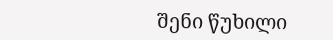შენი წუხილი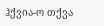ჰქვია-ო თქვა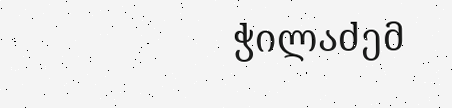ჭილაძემ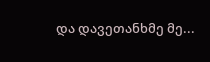და დავეთანხმე მე...